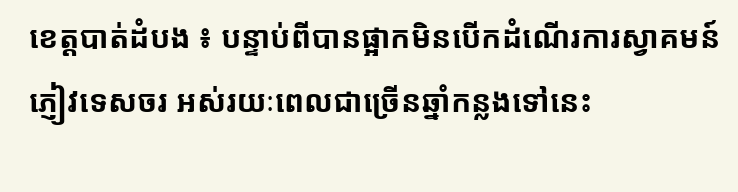ខេត្តបាត់ដំបង ៖ បន្ទាប់ពីបានផ្អាកមិនបើកដំណើរការស្វាគមន៍ភ្ញៀវទេសចរ អស់រយៈពេលជាច្រើនឆ្នាំកន្លងទៅនេះ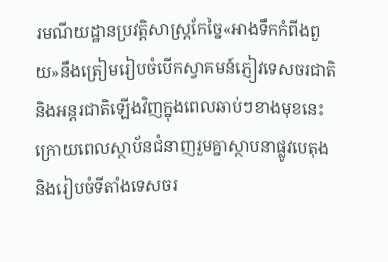រមណីយដ្ឋានប្រវត្តិសាស្ត្រកែច្នៃ«អាងទឹកកំពីងពួយ»នឹងត្រៀមរៀបចំបើកស្វាគមន៍ភ្ញៀវទេសចរជាតិ និងអន្តរជាតិឡើងវិញក្នុងពេលឆាប់ៗខាងមុខនេះ ក្រោយពេលស្ថាប័នជំនាញរួមគ្នាស្ថាបនាផ្លូវបេតុង និងរៀបចំទីតាំងទេសចរ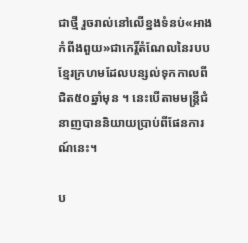ជាថ្មី រួចរាល់នៅលើខ្នងទំនប់«អាងកំពីងពួយ»ជាកេរ្តិ៍តំណែលនៃរបបខ្មែរក្រហមដែលបន្សល់ទុកកាលពីជិត៥០ឆ្នាំមុន ។ នេះបើតាមមន្ត្រីជំនាញបាននិយាយប្រាប់ពីផែនការណ៍នេះ។

ប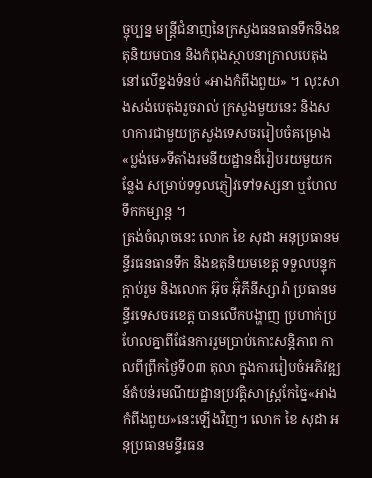ច្ចុប្បន្ន មន្ត្រីជំនាញនៃក្រសួងធនធានទឹកនិងឧតុនិយមបាន និងកំពុងស្ថាបនាក្រាលបេតុងនៅលើខ្នងទំនប់ «អាងកំពីងពួយ» ។ លុះសាងសង់បេតុងរួចរាល់ ក្រសួងមួយនេះ និងសហការជាមួយក្រសួងទេសចររៀបចំគម្រោង«ប្លង់មេ»ទីតាំងរមនីយដ្ឋានដ៏រៀបរយមួយកន្លែង សម្រាប់ទទួលភ្ញៀវទៅទស្សនា ឬហែលទឹកកម្សាន្ត ។
ត្រង់ចំណុចនេះ លោក ខៃ សុដា អនុប្រធានមន្ទីរធនធានទឹក និងឧតុនិយមខេត្ត ទទួលបន្ទុកក្ដាប់រួម និងលោក អ៊ុច អ៊ុំភីនីស្សារ៉ា ប្រធានមន្ទីរទេសចរខេត្ត បានលើកបង្ហាញ ប្រហាក់ប្រហែលគ្នាពីផែនការរួមប្រាប់កោះសន្តិភាព កាលពីព្រឹកថ្ងៃទី០៣ តុលា ក្នុងការរៀបចំអភិវឌ្ឍន៍តំបន់រមណីយដ្ឋានប្រវត្តិសាស្ត្រកែច្នៃ«អាងកំពីងពួយ»នេះឡើងវិញ។ លោក ខៃ សុដា អនុប្រធានមន្ទីរធន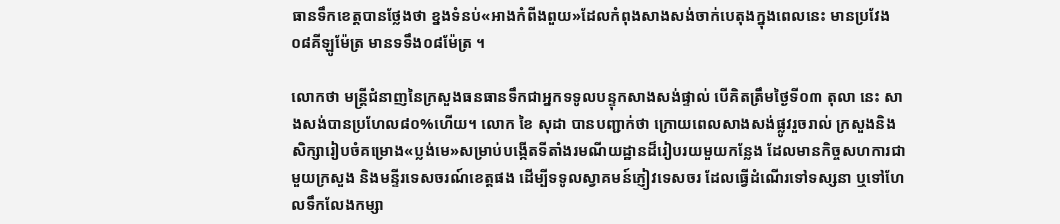ធានទឹកខេត្តបានថ្លែងថា ខ្នងទំនប់«អាងកំពីងពួយ»ដែលកំពុងសាងសង់ចាក់បេតុងក្នុងពេលនេះ មានប្រវែង០៨គីឡូម៉ែត្រ មានទទឹង០៨ម៉ែត្រ ។

លោកថា មន្ត្រីជំនាញនៃក្រសួងធនធានទឹកជាអ្នកទទូលបន្ទុកសាងសង់ផ្ទាល់ បើគិតត្រឹមថ្ងៃទី០៣ តុលា នេះ សាងសង់បានប្រហែល៨០%ហើយ។ លោក ខៃ សុដា បានបញ្ជាក់ថា ក្រោយពេលសាងសង់ផ្លូវរួចរាល់ ក្រសួងនិងសិក្សារៀបចំគម្រោង«ប្លង់មេ»សម្រាប់បង្កើតទីតាំងរមណីយដ្ឋានដ៏រៀបរយមួយកន្លែង ដែលមានកិច្ចសហការជាមួយក្រសួង និងមន្ទីរទេសចរណ៍ខេត្តផង ដើម្បីទទូលស្វាគមន៍ភ្ញៀវទេសចរ ដែលធ្វើដំណើរទៅទស្សនា ឬទៅហែលទឹកលែងកម្សា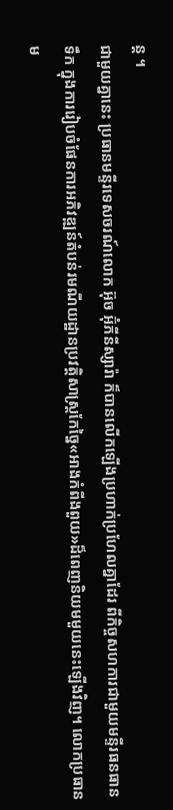ន្ត ។
ជាមួយគ្នានេះ ប្រធានមន្ទីរទេសចរណ៍លោក អ៊ុច អ៊ុំភីនីស្សារ៉ា ក៏បានលើកឡើងប្រហាក់ប្រហែលគ្នាដែរ ពីកិច្ចសហការជាមួយមន្ទីរធនធានទឹក ក្នុងការរៀបចំផែនការអភិវឌ្ឍន៍តំបន់រមណីយដ្ឋានប្រវត្តិសាស្ត្រកែច្នៃ«អាងកំពីងពួយ»ដ៏ពេញនិយមមួយនេះឡើងវិញ។ លោកប្រធានម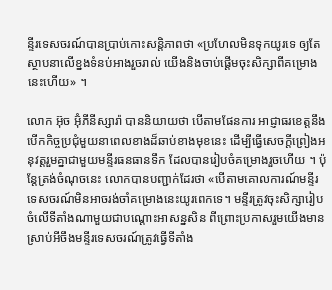ន្ទីរទេសចរណ៍បានប្រាប់កោះសន្តិភាពថា «ប្រហែលមិនទុកយូរទេ ឲ្យតែស្ថាបនាលើខ្នងទំនប់អាងរួចរាល់ យើងនិងចាប់ផ្ដើមចុះសិក្សាពីគម្រោងនេះហើយ» ។

លោក អ៊ុច អ៊ុំភីនីស្សារ៉ា បាននិយាយថា បើតាមផែនការ អាជ្ញាធរខេត្តនឹងបើកកិច្ចប្រជុំមួយនាពេលខាងដ៏ឆាប់ខាងមុខនេះ ដើម្បីធ្វើសេចក្ដីព្រៀងអនុវត្តរួមគ្នាជាមួយមន្ទីរធនធានទឹក ដែលបានរៀបចំគម្រោងរួចហើយ ។ ប៉ុន្តែត្រង់ចំណុចនេះ លោកបានបញ្ជាក់ដែរថា «បើតាមគោលការណ៍មន្ទីរទេសចរណ៍មិនអាចរង់ចាំគម្រោងនេះយូរពេកទេ។ មន្ទីរត្រូវចុះសិក្សារៀបចំលើទីតាំងណាមួយជាបណ្ដោះអាសន្នសិន ពីព្រោះប្រកាសរួមយើងមានស្រាប់អីចឹងមន្ទីរទេសចរណ៍ត្រូវធ្វើទីតាំង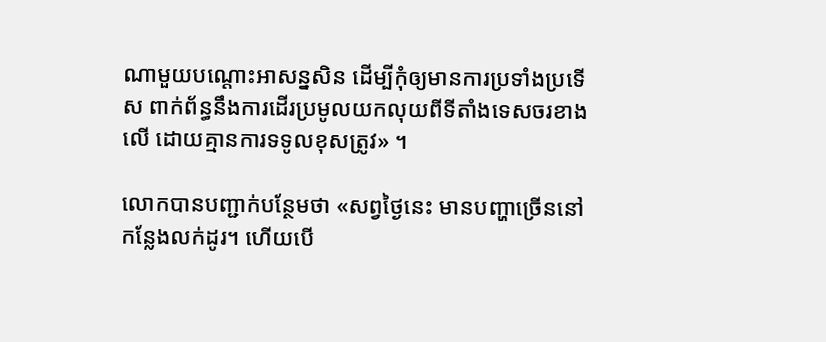ណាមួយបណ្ដោះអាសន្នសិន ដើម្បីកុំឲ្យមានការប្រទាំងប្រទើស ពាក់ព័ន្ធនឹងការដើរប្រមូលយកលុយពីទីតាំងទេសចរខាងលើ ដោយគ្មានការទទូលខុសត្រូវ» ។

លោកបានបញ្ជាក់បន្ថែមថា «សព្វថ្ងៃនេះ មានបញ្ហាច្រើននៅកន្លែងលក់ដូរ។ ហើយបើ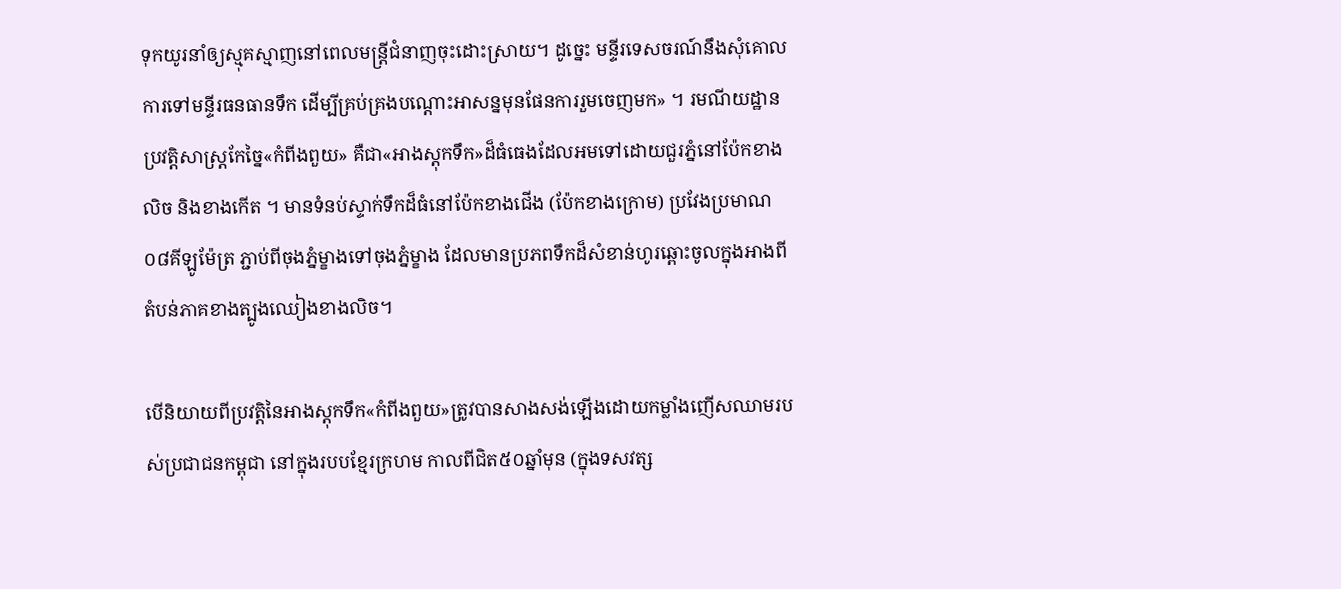ទុកយូរនាំឲ្យស្មុគស្មាញនៅពេលមន្ត្រីជំនាញចុះដោះស្រាយ។ ដូច្នេះ មន្ទីរទេសចរណ៍នឹងសុំគោលការទៅមន្ទីរធនធានទឹក ដើម្បីគ្រប់គ្រងបណ្ដោះអាសន្នមុនផែនការរួមចេញមក» ។ រមណីយដ្ឋានប្រវត្តិសាស្ត្រកែច្នៃ«កំពីងពួយ» គឺជា«អាងស្ដុកទឹក»ដ៏ធំធេងដែលអមទៅដោយជួរភ្នំនៅប៉ែកខាងលិច និងខាងកើត ។ មានទំនប់ស្ទាក់ទឹកដ៏ធំនៅប៉ែកខាងជើង (ប៉ែកខាងក្រោម) ប្រវែងប្រមាណ០៨គីឡូម៉ែត្រ ភ្ជាប់ពីចុងភ្នំម្ខាងទៅចុងភ្នំម្ខាង ដែលមានប្រភពទឹកដ៏សំខាន់ហូរឆ្ពោះចូលក្នុងអាងពីតំបន់ភាគខាងត្បូងឈៀងខាងលិច។

បើនិយាយពីប្រវត្តិនៃអាងស្ដុកទឹក«កំពីងពួយ»ត្រូវបានសាងសង់ឡើងដោយកម្លាំងញើសឈាមរបស់ប្រជាជនកម្ពុជា នៅក្នុងរបបខ្មែរក្រហម កាលពីជិត៥០ឆ្នាំមុន (ក្នុងទសវត្ស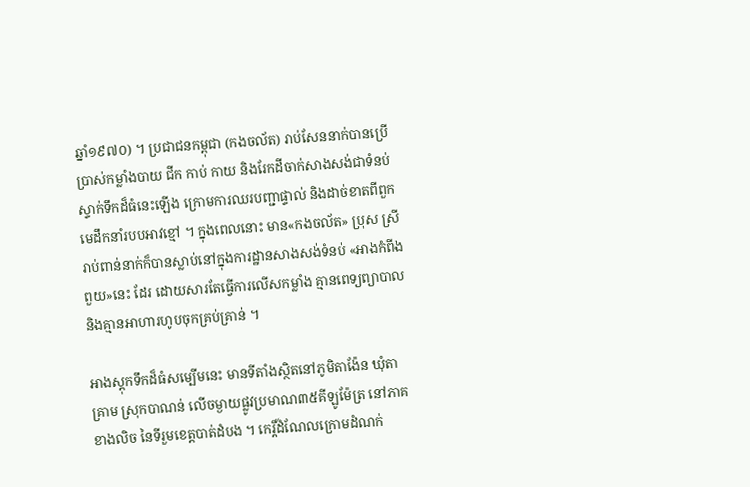ឆ្នាំ១៩៧០) ។ ប្រជាជនកម្ពុជា (កងចល័ត) រាប់សែននាក់បានប្រើប្រាស់កម្លាំងបាយ ជីក កាប់ កាយ និងរែកដីចាក់សាងសង់ជាទំនប់ស្ទាក់ទឹកដ៏ធំនេះឡើង ក្រោមការឈរបញ្ជាផ្ទាល់ និងដាច់ខាតពីពួកមេដឹកនាំរបបអាវខ្មៅ ។ ក្នុងពេលនោះ មាន«កងចល័ត» ប្រុស ស្រី រាប់ពាន់នាក់ក៏បានស្លាប់នៅក្នុងការដ្ឋានសាងសង់ទំនប់ «អាងកំពីងពួយ»នេះ ដែរ ដោយសារតែធ្វើការលើសកម្លាំង គ្មានពេទ្យព្យាបាល និងគ្មានអាហារហូបចុកគ្រប់គ្រាន់ ។

អាងស្ដុកទឹកដ៏ធំសម្បើមនេះ មានទីតាំងស្ថិតនៅភូមិតាង៉ែន ឃុំតាគ្រាម ស្រុកបាណន់ លើចម្ងាយផ្លូវប្រមាណ៣៥គីឡូម៉ែត្រ នៅភាគខាងលិច នៃទីរួមខេត្តបាត់ដំបង ។ កេរ្តិ៍ដំណែលក្រោមដំណក់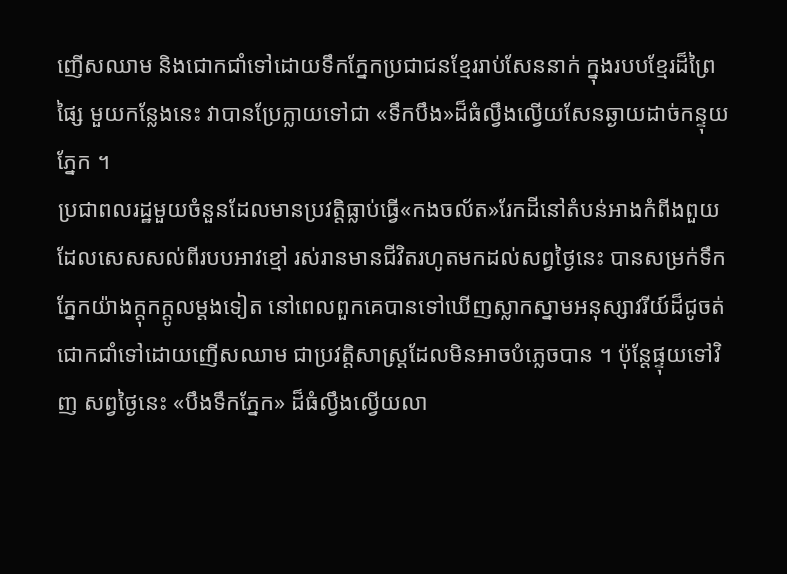ញើសឈាម និងជោកជាំទៅដោយទឹកភ្នែកប្រជាជនខ្មែររាប់សែននាក់ ក្នុងរបបខ្មែរដ៏ព្រៃផ្សៃ មួយកន្លែងនេះ វាបានប្រែក្លាយទៅជា «ទឹកបឹង»ដ៏ធំល្វឹងល្វើយសែនឆ្ងាយដាច់កន្ទុយភ្នែក ។
ប្រជាពលរដ្ឋមួយចំនួនដែលមានប្រវត្តិធ្លាប់ធ្វើ«កងចល័ត»រែកដីនៅតំបន់អាងកំពីងពួយ ដែលសេសសល់ពីរបបអាវខ្មៅ រស់រានមានជីវិតរហូតមកដល់សព្វថ្ងៃនេះ បានសម្រក់ទឹកភ្នែកយ៉ាងក្ដុកក្ដូលម្ដងទៀត នៅពេលពួកគេបានទៅឃើញស្លាកស្នាមអនុស្សាវរីយ៍ដ៏ជូចត់ ជោកជាំទៅដោយញើសឈាម ជាប្រវត្តិសាស្ត្រដែលមិនអាចបំភ្លេចបាន ។ ប៉ុន្តែផ្ទុយទៅវិញ សព្វថ្ងៃនេះ «បឹងទឹកភ្នែក» ដ៏ធំល្វឹងល្វើយលា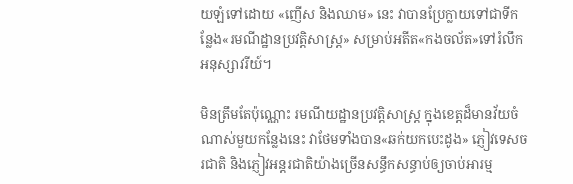យឡំទៅដោយ «ញើស និងឈាម» នេះ វាបានប្រែក្លាយទៅជាទីកន្លែង«រមណីដ្ឋានប្រវត្តិសាស្ត្រ» សម្រាប់អតីត«កងចល័ត»ទៅរំលឹកអនុស្សាវរីយ៍។

មិនត្រឹមតែប៉ុណ្ណោះ រមណីយដ្ឋានប្រវត្តិសាស្ត្រ ក្នុងខេត្តដ៏មានវ័យចំណាស់មួយកន្លែងនេះ វាថែមទាំងបាន«ឆក់យកបេះដូង» ភ្ញៀវទេសចរជាតិ និងភ្ញៀវអន្តរជាតិយ៉ាងច្រើនសន្ធឹកសន្ធាប់ឲ្យចាប់អារម្ម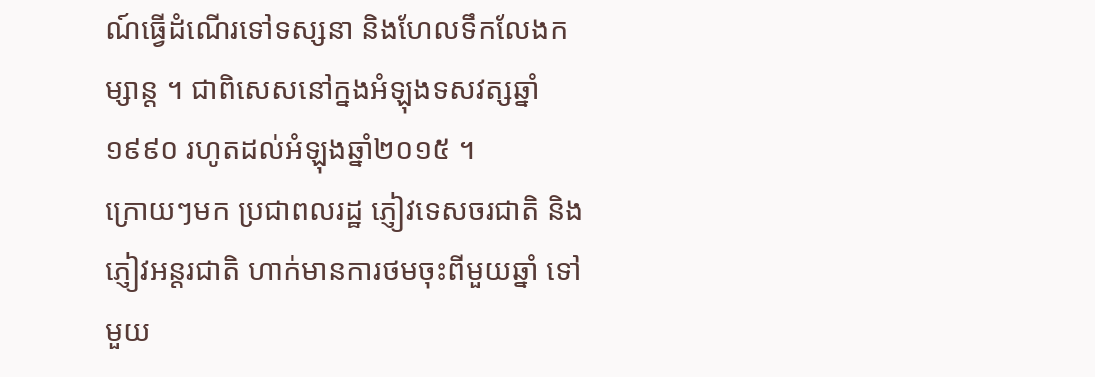ណ៍ធ្វើដំណើរទៅទស្សនា និងហែលទឹកលែងកម្សាន្ត ។ ជាពិសេសនៅក្នងអំឡុងទសវត្សឆ្នាំ១៩៩០ រហូតដល់អំឡុងឆ្នាំ២០១៥ ។
ក្រោយៗមក ប្រជាពលរដ្ឋ ភ្ញៀវទេសចរជាតិ និងភ្ញៀវអន្តរជាតិ ហាក់មានការថមចុះពីមួយឆ្នាំ ទៅមួយ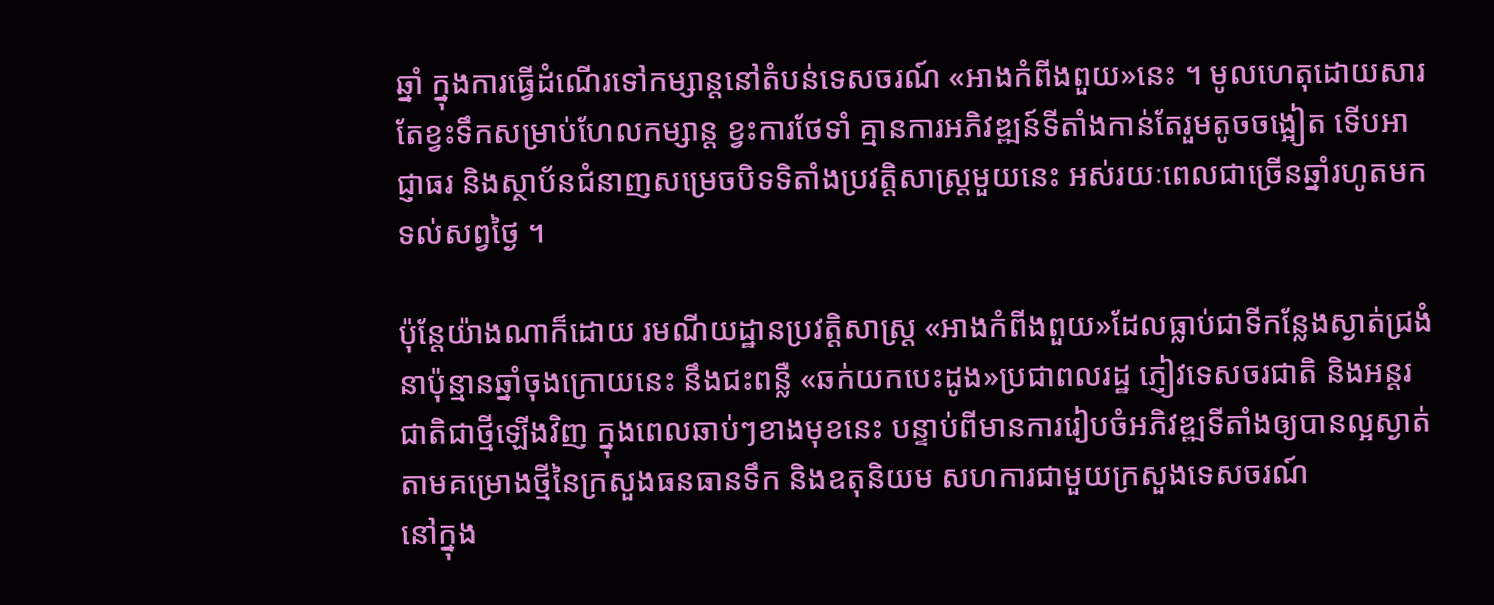ឆ្នាំ ក្នុងការធ្វើដំណើរទៅកម្សាន្តនៅតំបន់ទេសចរណ៍ «អាងកំពីងពួយ»នេះ ។ មូលហេតុដោយសារតែខ្វះទឹកសម្រាប់ហែលកម្សាន្ត ខ្វះការថែទាំ គ្មានការអភិវឌ្ឍន៍ទីតាំងកាន់តែរួមតូចចង្អៀត ទើបអាជ្ញាធរ និងស្ថាប័នជំនាញសម្រេចបិទទិតាំងប្រវត្តិសាស្ត្រមួយនេះ អស់រយៈពេលជាច្រើនឆ្នាំរហូតមកទល់សព្វថ្ងៃ ។

ប៉ុន្តែយ៉ាងណាក៏ដោយ រមណីយដ្ឋានប្រវត្តិសាស្ត្រ «អាងកំពីងពួយ»ដែលធ្លាប់ជាទីកន្លែងស្ងាត់ជ្រងំ នាប៉ុន្មានឆ្នាំចុងក្រោយនេះ នឹងជះពន្លឺ «ឆក់យកបេះដូង»ប្រជាពលរដ្ឋ ភ្ញៀវទេសចរជាតិ និងអន្តរជាតិជាថ្មីឡើងវិញ ក្នុងពេលឆាប់ៗខាងមុខនេះ បន្ទាប់ពីមានការរៀបចំអភិវឌ្ឍទីតាំងឲ្យបានល្អស្ងាត់ តាមគម្រោងថ្មីនៃក្រសួងធនធានទឹក និងឧតុនិយម សហការជាមួយក្រសួងទេសចរណ៍
នៅក្នុង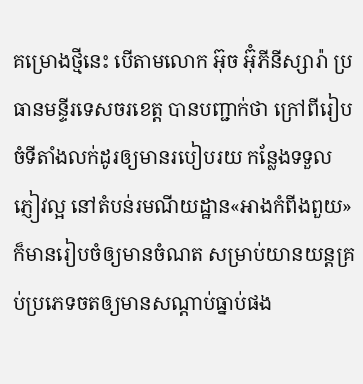គម្រោងថ្មីនេះ បើតាមលោក អ៊ុច អ៊ុំភីនីស្សារ៉ា ប្រធានមន្ទីរទេសចរខេត្ត បានបញ្ជាក់ថា ក្រៅពីរៀបចំទីតាំងលក់ដូរឲ្យមានរបៀបរយ កន្លែងទទួលភ្ញៀវល្អ នៅតំបន់រមណីយដ្ឋាន«អាងកំពីងពួយ» ក៏មានរៀបចំឲ្យមានចំណត សម្រាប់យានយន្តគ្រប់ប្រភេទចតឲ្យមានសណ្ដាប់ធ្នាប់ផង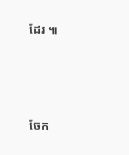ដែរ ៕



ចែក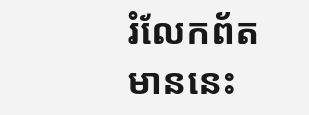រំលែកព័តមាននេះ